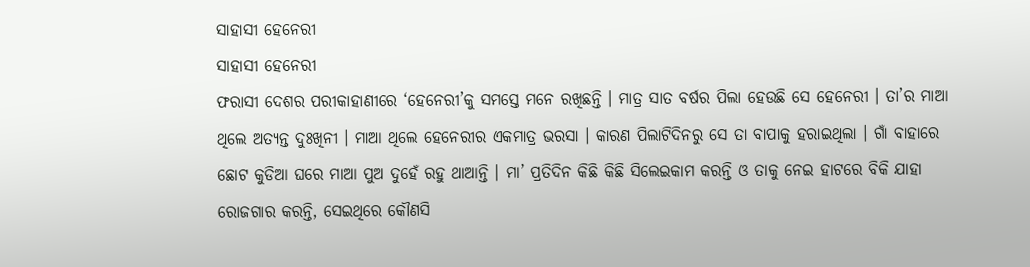ସାହାସୀ ହେନେରୀ
ସାହାସୀ ହେନେରୀ
ଫରାସୀ ଦେଶର ପରୀକାହାଣୀରେ ‘ହେନେରୀ’କୁ ସମସ୍ତେ ମନେ ରଖିଛନ୍ତି । ମାତ୍ର ସାତ ବର୍ଷର ପିଲା ହେଉଛି ସେ ହେନେରୀ । ତା’ର ମାଆ ଥିଲେ ଅତ୍ୟନ୍ତ ଦୁଃଖିନୀ । ମାଆ ଥିଲେ ହେନେରୀର ଏକମାତ୍ର ଭରସା । କାରଣ ପିଲାଟିଦିନରୁ ସେ ତା ବାପାକୁ ହରାଇଥିଲା । ଗାଁ ବାହାରେ ଛୋଟ କୁଡିଆ ଘରେ ମାଆ ପୁଅ ଦୁହେଁ ରହୁ ଥାଆନ୍ତି । ମା’ ପ୍ରତିଦିନ କିଛି କିଛି ସିଲେଇକାମ କରନ୍ତି ଓ ତାକୁ ନେଇ ହାଟରେ ବିକି ଯାହା ରୋଜଗାର କରନ୍ତି, ସେଇଥିରେ କୌଣସି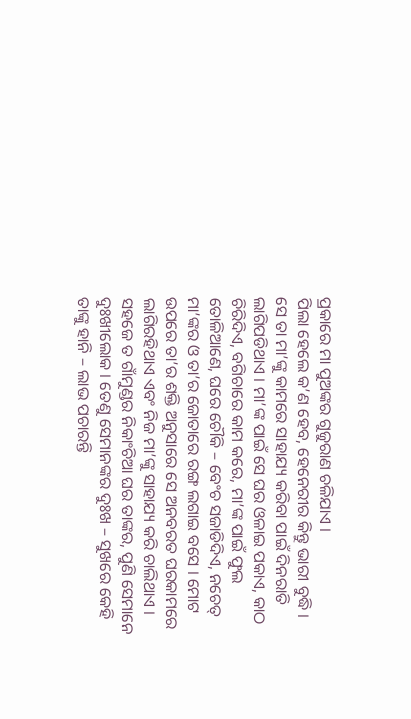ପ୍ରକାରେ ମା ପୁଅଙ୍କର ଗୁଜୁରାଣ ଚଳିଯାଏ ।
ପିଲା ହେଲେ କ’ଣ ହେବ, ହେନେରୀର କିନ୍ତୁ ଭାରୀ ବୁଦ୍ଧି । ସେ ତା ମା’ଙ୍କୁ କାମରେ ସାହାଯ୍ୟ କରିବା ପାଇଁ ଦିନରାତି ଲାଗିପଡିଥାଏ । ମା’ଙ୍କ ପାଇଁ ସେ ଘର ଓଳାଇ ପକାଏ, କାଠ ଚିରିଦିଏ, ବଗିଚାରେ କାମ କରେ, ମା’ଙ୍କ ପାଇଁ ଫୁଲ ତୋଳିଆଣେ, ଘରେ ଚୌକି – ବେଂଚ ସଜାଡିଦିଏ, ନଚେତ୍ ମା’ଙ୍କର ଓ ତା’ର ଜୋତାରେ ରଙ୍ଗ ଲଗାଇ ବସେ । ମୋଟ ଉପରେ ତା’ର ଶକ୍ତି ଅନୁସାରେ ସେ ଅନବରତ ଘରକାମରେ ଲାଗିରହିଥାଏ ଏବଂ ନିଜ ମା’ଙ୍କୁ ସାହାଯ୍ୟ କରି ଚାଲିଥାଏ ।
ସହଜେ ତ ଗାଁମୁଣ୍ଡର ନିକାଂଚିଆ ଘର ତାଙ୍କର, ପୁଣି ସେମାନେ ଦୁଃଖୀଲୋକ । ତେଣୁ ସେମାନଙ୍କର ଦୁଃଖ – ସୁଖରେ କେହି ତାଙ୍କୁ ହାନି – ଲାଭ ପଚାରନ୍ତି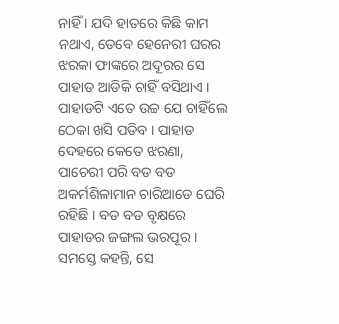ନାହିଁ । ଯଦି ହାତରେ କିଛି କାମ ନଥାଏ, ତେବେ ହେନେରୀ ଘରର ଝରକା ଫାଙ୍କରେ ଅଦୂରର ସେ ପାହାଡ ଆଡିକି ଚାହିଁ ବସିଥାଏ । ପାହାଡଟି ଏତେ ଉଚ୍ଚ ଯେ ଚାହିଁଲେ ଠେକା ଖସି ପଡିବ । ପାହାଡ ଦେହରେ କେତେ ଝରଣା, ପାଚେରୀ ପରି ବଡ ବଡ ଅକର୍ମଶିଳାମାନ ଚାରିଆଡେ ଘେରି ରହିଛି । ବଡ ବଡ ବୃକ୍ଷରେ ପାହାଡର ଜଙ୍ଗଲ ଭରପୂର । ସମସ୍ତେ କହନ୍ତି, ସେ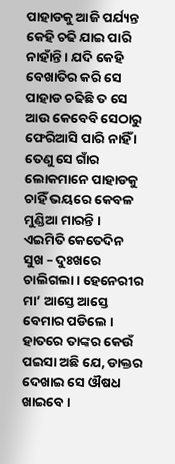ପାହାଡକୁ ଆଜି ପର୍ଯ୍ୟନ୍ତ କେହି ଚଢି ଯାଇ ପାରି ନାହାଁନ୍ତି । ଯଦି କେହି ବେଖାତିର କରି ସେ ପାହାଡ ଚଢିଛି ତ ସେ ଆଉ କେବେବି ସେଠାରୁ ଫେରିଆସି ପାରି ନାହିଁ । ତେଣୁ ସେ ଗାଁର ଲୋକମାନେ ପାହାଡକୁ ଚାହିଁ ଭୟରେ କେବଳ ମୁଣ୍ଡିଆ ମାରନ୍ତି ।
ଏଇମିତି କେତେଦିନ ସୁଖ – ଦୁଃଖରେ ଚାଲିଗଲା । ହେନେରୀର ମା’ ଆସ୍ତେ ଆସ୍ତେ ବେମାର ପଡିଲେ । ହାତରେ ତାଙ୍କର କେଉଁ ପଇସା ଅଛି ଯେ, ଡାକ୍ତର ଦେଖାଇ ସେ ଔଷଧ ଖାଇବେ ।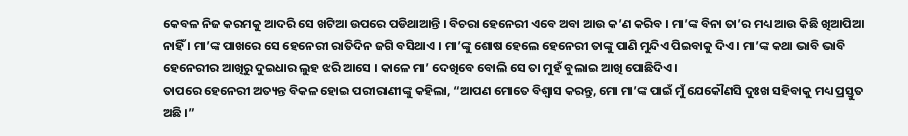କେବଳ ନିଜ କରମକୁ ଆଦରି ସେ ଖଟିଆ ଉପରେ ପଡିଥାଆନ୍ତି । ବିଚରା ହେନେରୀ ଏବେ ଅବା ଆଉ କ’ଣ କରିବ । ମା’ଙ୍କ ବିନା ତା’ର ମଧ୍ୟ ଆଉ କିଛି ଖିଆପିଆ ନାହିଁ । ମା’ଙ୍କ ପାଖରେ ସେ ହେନେରୀ ରାତିଦିନ ଜଗି ବସିଥାଏ । ମା’ଙ୍କୁ ଶୋଷ ହେଲେ ହେନେରୀ ତାଙ୍କୁ ପାଣି ମୁନ୍ଦିଏ ପିଇବାକୁ ଦିଏ । ମା’ଙ୍କ କଥା ଭାବି ଭାବି ହେନେରୀର ଆଖିରୁ ଦୁଇଧାର ଲୁହ ଝରି ଆସେ । କାଳେ ମା’ ଦେଖିବେ ବୋଲି ସେ ତା ମୁହଁ ବୁଲାଇ ଆଖି ପୋଛିଦିଏ ।
ତାପରେ ହେନେରୀ ଅତ୍ୟନ୍ତ ବିକଳ ହୋଇ ପରୀରାଣୀଙ୍କୁ କହିଲା, “ଆପଣ ମୋତେ ବିଶ୍ୱାସ କରନ୍ତୁ, ମୋ ମା’ଙ୍କ ପାଇଁ ମୁଁ ଯେକୌଣସି ଦୁଃଖ ସହିବାକୁ ମଧ୍ୟ ପ୍ରସ୍ତୁତ ଅଛି ।”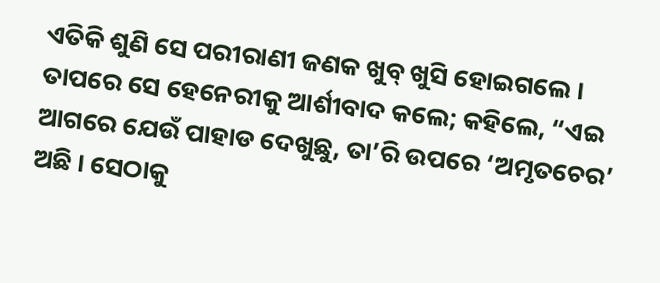ଏତିକି ଶୁଣି ସେ ପରୀରାଣୀ ଜଣକ ଖୁବ୍ ଖୁସି ହୋଇଗଲେ । ତାପରେ ସେ ହେନେରୀକୁ ଆର୍ଶୀବାଦ କଲେ; କହିଲେ, “ଏଇ ଆଗରେ ଯେଉଁ ପାହାଡ ଦେଖୁଛୁ, ତା’ରି ଉପରେ ‘ଅମୃତଚେର’ ଅଛି । ସେଠାକୁ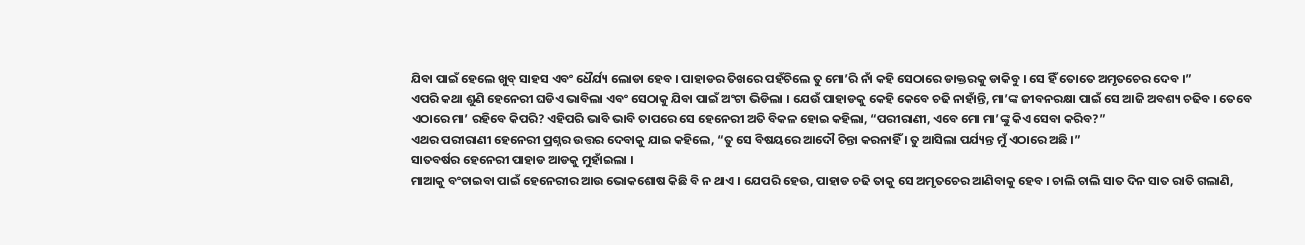ଯିବା ପାଇଁ ହେଲେ ଖୁବ୍ ସାହସ ଏବଂ ଧୈର୍ଯ୍ୟ ଲୋଡା ହେବ । ପାହାଡର ତିଖରେ ପହଁଚିଲେ ତୁ ମୋ’ରି ନାଁ କହି ସେଠାରେ ଡାକ୍ତରକୁ ଡାକିବୁ । ସେ ହିଁ ତୋତେ ଅମୃତଚେର ଦେବ ।”
ଏପରି କଥା ଶୁଣି ହେନେରୀ ଘଡିଏ ଭାବିଲା ଏବଂ ସେଠାକୁ ଯିବା ପାଇଁ ଅଂଟା ଭିଡିଲା । ଯେଉଁ ପାହାଡକୁ କେହି କେବେ ଚଢି ନାହାଁନ୍ତି, ମା’ଙ୍କ ଜୀବନରକ୍ଷା ପାଇଁ ସେ ଆଜି ଅବଶ୍ୟ ଚଢିବ । ତେବେ ଏଠାରେ ମା’ ରହିବେ କିପରି? ଏହିପରି ଭାବି ଭାବି ତାପରେ ସେ ହେନେରୀ ଅତି ବିକଳ ହୋଇ କହିଲା, “ପରୀରାଣୀ, ଏବେ ମୋ ମା’ଙ୍କୁ କିଏ ସେବା କରିବ?”
ଏଥର ପରୀରାଣୀ ହେନେରୀ ପ୍ରଶ୍ନର ଉତ୍ତର ଦେବାକୁ ଯାଇ କହିଲେ, “ତୁ ସେ ବିଷୟରେ ଆଦୌ ଚିନ୍ତା କରନାହିଁ । ତୁ ଆସିଲା ପର୍ଯ୍ୟନ୍ତ ମୁଁ ଏଠାରେ ଅଛି ।”
ସାତବର୍ଷର ହେନେରୀ ପାହାଡ ଆଡକୁ ମୁହାଁଇଲା ।
ମାଆକୁ ବଂଚାଇବା ପାଇଁ ହେନେରୀର ଆଉ ଭୋକଶୋଷ କିଛି ବି ନ ଥାଏ । ଯେପରି ହେଉ, ପାହାଡ ଚଢି ତାକୁ ସେ ଅମୃତଚେର ଆଣିବାକୁ ହେବ । ଚାଲି ଚାଲି ସାତ ଦିନ ସାତ ରାତି ଗଲାଣି,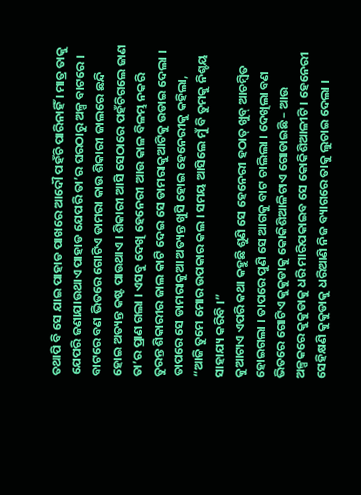ତଥାପି ବି ସେ ଯାଇ ପାହାଡ ପାଖରେ ଆଦୌ ପହଁଚି ପାରିନାହିଁ । ମାତ୍ର ତାକୁ ଯେପରି ଜଣାଯାଉଥାଏ ପାହାଡ ଯେପରି ତା’ର ଘରଠାରୁ ଅଳ୍ପ ବାଟରେ । ବାଟରେ ବଣ ଭିତରେ ଗୋଟିଏ ଡାମରା କାଉ ଶିକାରୀ ଜାଲରେ ଛନ୍ଦି ହୋଇ ଅତ୍ୟନ୍ତ କଷ୍ଟ ପାଉଥାଏ । ଶିକାରୀ ଆସି ସେଠାରେ ପହଁଚିଗଲେ ଜାଣ ତା’ର ପ୍ରାଣ ଗଲା । ଏସବୁ ଦେଖି ହେନେରୀ ଆଉ କାଳ ବିଳମ୍ଭ ନକରି ତୁରନ୍ତ ଶିକାରୀର ଜାଲ କାଟି ଦେଇ ସେ ଡାମରାକୁଆଟିକୁ ଉଡାଇ ଦେଲା । ତାପରେ ସେ ଡାମରାକୁଆ ଅତ୍ୟନ୍ତ ଖୁସି ହୋଇ ହେନେରୀକୁ କହିଲା, “ଆଜି ତୁମେ ମୋର ଉପକାର କଲ । ସମୟ ଆସିଲେ ମୁଁ ବି ତୁମକୁ ନିଶ୍ଚୟ ସାହାଯ୍ୟ କରିବି ।”
କୁଆଟାଏ ଏପରି କଥା କହୁଛି ଶୁଣି ସେ ହେନେରୀ ହଠାତ୍ ଖୁବ୍ ଆଚମ୍ବିତ ହୋଇଗଲା । ତାପରେ ପୁଣି ସେ ଆଗକୁ ବାଟ ଚାଲିଲା । ଦେଖିଲା ବଣ ଭିତରେ ଗୋଟିଏ କୁକୁଡାକୁ କୋକିଶିଆଳିଟାଏ ଗୋଡାଇଛି – ଆଉ ଅଳ୍ପକରେ କୁକୁଡାକୁ ଧରି ମାରିପକାଇବ ସେ କୋକିଶିଆଳୀଟି । ହେନେରୀ ସେହିକ୍ଷଣି କୁକୁଡାକୁ ଧରିଆଣି ନିଜ ବ୍ୟାଗରେ ତାକୁ ଲୁଚାଇ ଦେଲା ।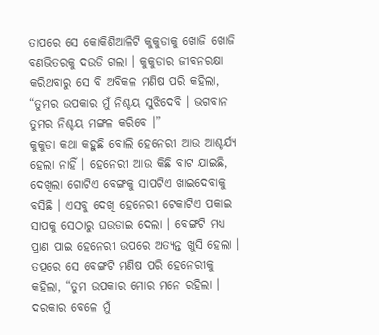ତାପରେ ସେ କୋକିଶିଆଳିଟି କୁକୁଡାକୁ ଖୋଜି ଖୋଜି ବଣଭିତରକୁ ଦଉଡି ଗଲା । କୁକୁଡାର ଜୀବନରକ୍ଷା କରିଥବାରୁ ସେ ବି ଅବିକଳ ମଣିଷ ପରି କହିଲା, “ତୁମର ଉପକାର ମୁଁ ନିଶ୍ଚୟ ସୁଝିଦେବି । ଭଗବାନ ତୁମର ନିଶ୍ଚୟ ମଙ୍ଗଳ କରିବେ ।”
କୁକୁଡା କଥା କହୁଛି ବୋଲି ହେନେରୀ ଆଉ ଆଶ୍ଚର୍ଯ୍ୟ ହେଲା ନାହିଁ । ହେନେରୀ ଆଉ କିଛି ବାଟ ଯାଇଛି, ଦେଖିଲା ଗୋଟିଏ ବେଙ୍ଗକୁ ସାପଟିଏ ଖାଇଦେବାକୁ ବସିଛି । ଏସବୁ ଦେଖି ହେନେରୀ ଟେକାଟିଏ ପକାଇ ସାପକୁ ସେଠାରୁ ଘଉଡାଇ ଦେଲା । ବେଙ୍ଗଟି ମଧ୍ୟ ପ୍ରାଣ ପାଇ ହେନେରୀ ଉପରେ ଅତ୍ୟନ୍ତ ଖୁସି ହେଲା । ତତ୍ପରେ ସେ ବେଙ୍ଗଟି ମଣିଷ ପରି ହେନେରୀକୁ କହିଲା, “ତୁମ ଉପକାର ମୋର ମନେ ରହିଲା । ଦରକାର ବେଳେ ମୁଁ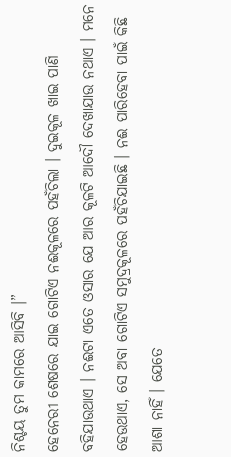ନିଶ୍ଚୟ ତୁମ କାମରେ ଆସିବି ।”
ହେନେରୀ ଶେଷରେ ଯାଇ ଗୋଟିଏ ନଈକୂଳରେ ପହଁଚିଲା । ଦୁଇକୂଳ ଖାଇ ପାଣି ବହିଯାଉଥାଏ । ନଈଟା ଏତେ ଓସାର ଯେ ଆର କୂଳଟି ଆଦୌ ଦେଖାଯାଉ ନଥାଏ । ମନେ ହେଉଥାଏ, ସେ ଅବା ଗୋଟିଏ ସମୁଦ୍ରକୂଳରେ ପହଁଚିଯାଇଛି । ନଈ ପାରିହେବା ପାଇଁ କିଛି ଆଶା ନାହିଁ । ଯେତେ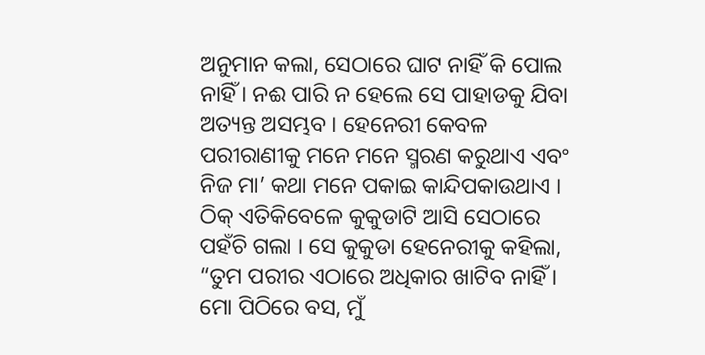ଅନୁମାନ କଲା, ସେଠାରେ ଘାଟ ନାହିଁ କି ପୋଲ ନାହିଁ । ନଈ ପାରି ନ ହେଲେ ସେ ପାହାଡକୁ ଯିବା ଅତ୍ୟନ୍ତ ଅସମ୍ଭବ । ହେନେରୀ କେବଳ ପରୀରାଣୀକୁ ମନେ ମନେ ସ୍ମରଣ କରୁଥାଏ ଏବଂ ନିଜ ମା’ କଥା ମନେ ପକାଇ କାନ୍ଦିପକାଉଥାଏ ।
ଠିକ୍ ଏତିକିବେଳେ କୁକୁଡାଟି ଆସି ସେଠାରେ ପହଁଚି ଗଲା । ସେ କୁକୁଡା ହେନେରୀକୁ କହିଲା, “ତୁମ ପରୀର ଏଠାରେ ଅଧିକାର ଖାଟିବ ନାହିଁ । ମୋ ପିଠିରେ ବସ, ମୁଁ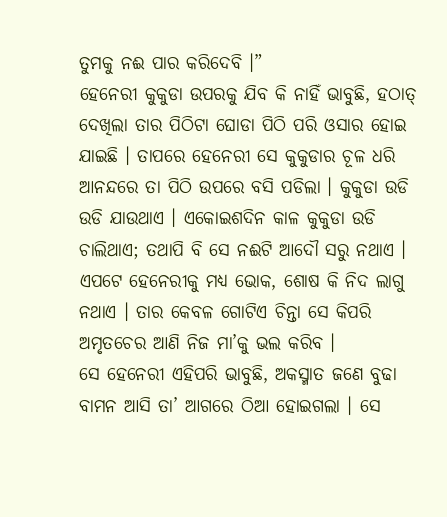ତୁମକୁ ନଈ ପାର କରିଦେବି ।”
ହେନେରୀ କୁକୁଡା ଉପରକୁ ଯିବ କି ନାହିଁ ଭାବୁଛି, ହଠାତ୍ ଦେଖିଲା ତାର ପିଠିଟା ଘୋଡା ପିଠି ପରି ଓସାର ହୋଇ ଯାଇଛି । ତାପରେ ହେନେରୀ ସେ କୁକୁଡାର ଚୂଳ ଧରି ଆନନ୍ଦରେ ତା ପିଠି ଉପରେ ବସି ପଡିଲା । କୁକୁଡା ଉଡି ଉଡି ଯାଉଥାଏ । ଏକୋଇଶଦିନ କାଳ କୁକୁଡା ଉଡି ଚାଲିଥାଏ; ତଥାପି ବି ସେ ନଈଟି ଆଦୌ ସରୁ ନଥାଏ । ଏପଟେ ହେନେରୀକୁ ମଧ୍ୟ ଭୋକ, ଶୋଷ କି ନିଦ ଲାଗୁ ନଥାଏ । ତାର କେବଳ ଗୋଟିଏ ଚିନ୍ତା ସେ କିପରି ଅମୃତଚେର ଆଣି ନିଜ ମା’କୁ ଭଲ କରିବ ।
ସେ ହେନେରୀ ଏହିପରି ଭାବୁଛି, ଅକସ୍ମାତ ଜଣେ ବୁଢା ବାମନ ଆସି ତା’ ଆଗରେ ଠିଆ ହୋଇଗଲା । ସେ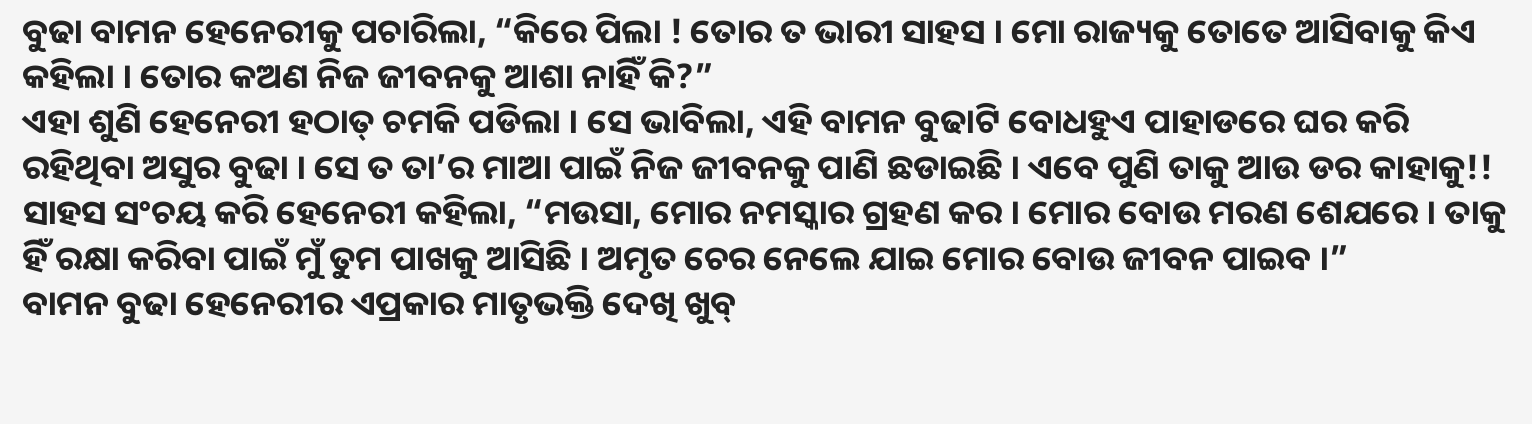ବୁଢା ବାମନ ହେନେରୀକୁ ପଚାରିଲା, “କିରେ ପିଲା ! ତୋର ତ ଭାରୀ ସାହସ । ମୋ ରାଜ୍ୟକୁ ତୋତେ ଆସିବାକୁ କିଏ କହିଲା । ତୋର କଅଣ ନିଜ ଜୀବନକୁ ଆଶା ନାହିଁ କି?”
ଏହା ଶୁଣି ହେନେରୀ ହଠାତ୍ ଚମକି ପଡିଲା । ସେ ଭାବିଲା, ଏହି ବାମନ ବୁଢାଟି ବୋଧହୁଏ ପାହାଡରେ ଘର କରି ରହିଥିବା ଅସୁର ବୁଢା । ସେ ତ ତା’ର ମାଆ ପାଇଁ ନିଜ ଜୀବନକୁ ପାଣି ଛଡାଇଛି । ଏବେ ପୁଣି ତାକୁ ଆଉ ଡର କାହାକୁ!!
ସାହସ ସଂଚୟ କରି ହେନେରୀ କହିଲା, “ମଉସା, ମୋର ନମସ୍କାର ଗ୍ରହଣ କର । ମୋର ବୋଉ ମରଣ ଶେଯରେ । ତାକୁ ହିଁ ରକ୍ଷା କରିବା ପାଇଁ ମୁଁ ତୁମ ପାଖକୁ ଆସିଛି । ଅମୃତ ଚେର ନେଲେ ଯାଇ ମୋର ବୋଉ ଜୀବନ ପାଇବ ।”
ବାମନ ବୁଢା ହେନେରୀର ଏପ୍ରକାର ମାତୃଭକ୍ତି ଦେଖି ଖୁବ୍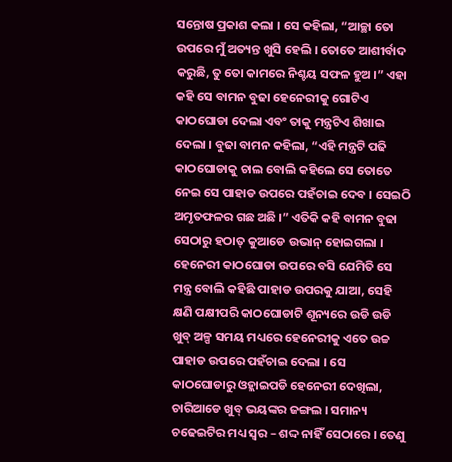ସନ୍ତୋଷ ପ୍ରକାଶ କଲା । ସେ କହିଲା, “ଆଚ୍ଛା ତୋ ଉପରେ ମୁଁ ଅତ୍ୟନ୍ତ ଖୁସି ହେଲି । ତୋତେ ଆଶୀର୍ବାଦ କରୁଛି, ତୁ ତୋ କାମରେ ନିଶ୍ଚୟ ସଫଳ ହୁଅ ।” ଏହା କହି ସେ ବାମନ ବୁଢା ହେନେରୀକୁ ଗୋଟିଏ କାଠଘୋଡା ଦେଲା ଏବଂ ତାକୁ ମନ୍ତ୍ରଟିଏ ଶିଖାଇ ଦେଲା । ବୁଢା ବାମନ କହିଲା, “ଏହି ମନ୍ତ୍ରଟି ପଢି କାଠଘୋଡାକୁ ଚାଲ ବୋଲି କହିଲେ ସେ ତୋତେ ନେଇ ସେ ପାହାଡ ଉପରେ ପହଁଚାଇ ଦେବ । ସେଇଠି ଅମୃତଫଳର ଗଛ ଅଛି ।” ଏତିକି କହି ବାମନ ବୁଢା ସେଠାରୁ ହଠାତ୍ କୁଆଡେ ଉଭାନ୍ ହୋଇଗଲା ।
ହେନେରୀ କାଠଘୋଡା ଉପରେ ବସି ଯେମିତି ସେ ମନ୍ତ୍ର ବୋଲି କହିଛି ପାହାଡ ଉପରକୁ ଯାଆ, ସେହି କ୍ଷଣି ପକ୍ଷୀପରି କାଠଘୋଡାଟି ଶୂନ୍ୟରେ ଉଡି ଉଡି ଖୁବ୍ ଅଳ୍ପ ସମୟ ମଧ୍ୟରେ ହେନେରୀକୁ ଏତେ ଉଚ୍ଚ ପାହାଡ ଉପରେ ପହଁଚାଇ ଦେଲା । ସେ କାଠଘୋଡାରୁ ଓହ୍ଲାଇପଡି ହେନେରୀ ଦେଖିଲା, ଚାରିଆଡେ ଖୁବ୍ ଭୟଙ୍କର ଜଙ୍ଗଲ । ସମାନ୍ୟ ଚଢେଇଟିର ମଧ୍ୟ ସ୍ୱର – ଶଦ୍ଦ ନାହିଁ ସେଠାରେ । ତେଣୁ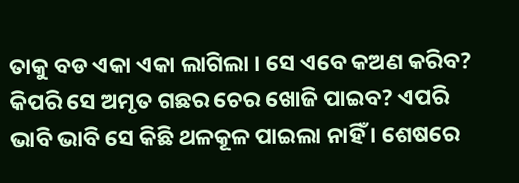ତାକୁ ବଡ ଏକା ଏକା ଲାଗିଲା । ସେ ଏବେ କଅଣ କରିବ? କିପରି ସେ ଅମୃତ ଗଛର ଚେର ଖୋଜି ପାଇବ? ଏପରି ଭାବି ଭାବି ସେ କିଛି ଥଳକୂଳ ପାଇଲା ନାହିଁ । ଶେଷରେ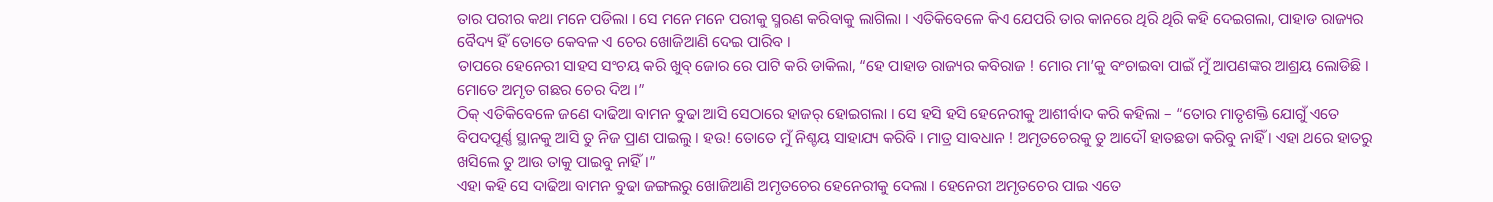ତାର ପରୀର କଥା ମନେ ପଡିଲା । ସେ ମନେ ମନେ ପରୀକୁ ସ୍ମରଣ କରିବାକୁ ଲାଗିଲା । ଏତିକିବେଳେ କିଏ ଯେପରି ତାର କାନରେ ଥିରି ଥିରି କହି ଦେଇଗଲା, ପାହାଡ ରାଜ୍ୟର ବୈଦ୍ୟ ହିଁ ତୋତେ କେବଳ ଏ ଚେର ଖୋଜିଆଣି ଦେଇ ପାରିବ ।
ତାପରେ ହେନେରୀ ସାହସ ସଂଚୟ କରି ଖୁବ୍ ଜୋର ରେ ପାଟି କରି ଡାକିଲା, “ହେ ପାହାଡ ରାଜ୍ୟର କବିରାଜ ! ମୋର ମା’କୁ ବଂଚାଇବା ପାଇଁ ମୁଁ ଆପଣଙ୍କର ଆଶ୍ରୟ ଲୋଡିଛି । ମୋତେ ଅମୃତ ଗଛର ଚେର ଦିଅ ।”
ଠିକ୍ ଏତିକିବେଳେ ଜଣେ ଦାଢିଆ ବାମନ ବୁଢା ଆସି ସେଠାରେ ହାଜର୍ ହୋଇଗଲା । ସେ ହସି ହସି ହେନେରୀକୁ ଆଶୀର୍ବାଦ କରି କହିଲା – “ତୋର ମାତୃଶକ୍ତି ଯୋଗୁଁ ଏତେ ବିପଦପୂର୍ଣ୍ଣ ସ୍ଥାନକୁ ଆସି ତୁ ନିଜ ପ୍ରାଣ ପାଇଲୁ । ହଉ! ତୋତେ ମୁଁ ନିଶ୍ଚୟ ସାହାଯ୍ୟ କରିବି । ମାତ୍ର ସାବଧାନ ! ଅମୃତଚେରକୁ ତୁ ଆଦୌ ହାତଛଡା କରିବୁ ନାହିଁ । ଏହା ଥରେ ହାତରୁ ଖସିଲେ ତୁ ଆଉ ତାକୁ ପାଇବୁ ନାହିଁ ।”
ଏହା କହି ସେ ଦାଢିଆ ବାମନ ବୁଢା ଜଙ୍ଗଲରୁ ଖୋଜିଆଣି ଅମୃତଚେର ହେନେରୀକୁ ଦେଲା । ହେନେରୀ ଅମୃତଚେର ପାଇ ଏତେ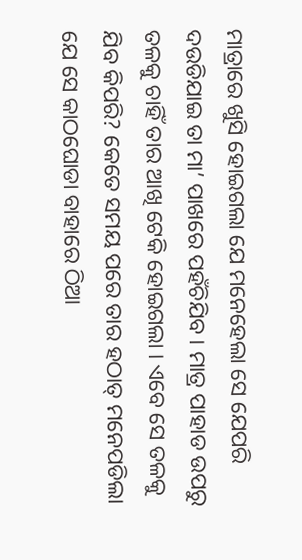ମାତ୍ରାରେ ଖୁସି ହୋଇଗଲା ଯେ ମନେହେଲା ସେ ଯେପରି ଦଉଡିଯାଇ ତା ମା’ ପାଖରେ ପହଁଚିଯିବ । ମାତ୍ର ପାହାଡ ଉପରୁ ତଳକୁ ଚାହିଁ ତାର ଆଖି ଟେକି ହୋଇଗଲା । ଏବେ ସେ ତଳକୁ ଯିବ କିପରି? କେତେ ସମୟ ପରେ ତାର ହଠାତ୍ ମନେପଡିଲା ଯେ ସେ କାଠଘୋଡା ବାହାରେ ଠିଆ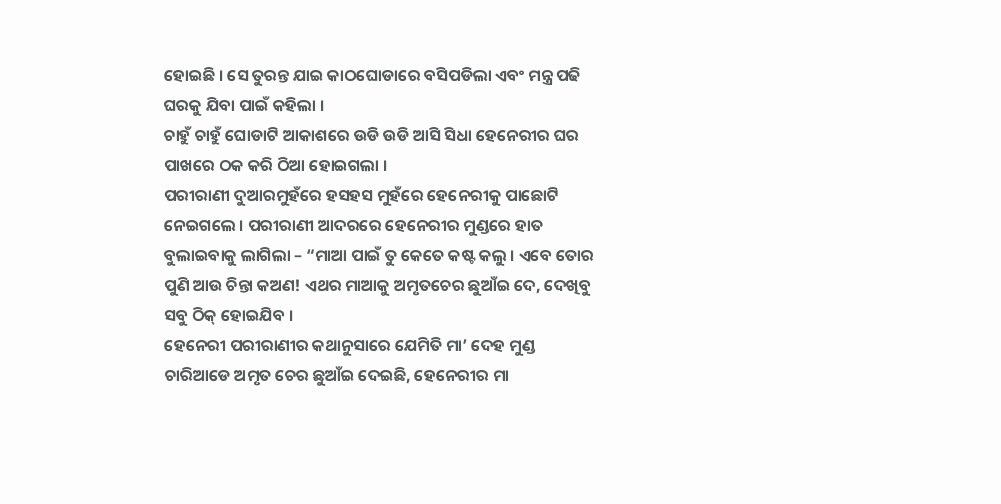ହୋଇଛି । ସେ ତୁରନ୍ତ ଯାଇ କାଠଘୋଡାରେ ବସିପଡିଲା ଏବଂ ମନ୍ତ୍ର ପଢି ଘରକୁ ଯିବା ପାଇଁ କହିଲା ।
ଚାହୁଁ ଚାହୁଁ ଘୋଡାଟି ଆକାଶରେ ଉଡି ଉଡି ଆସି ସିଧା ହେନେରୀର ଘର ପାଖରେ ଠକ କରି ଠିଆ ହୋଇଗଲା ।
ପରୀରାଣୀ ଦୁଆରମୁହଁରେ ହସହସ ମୁହଁରେ ହେନେରୀକୁ ପାଛୋଟି ନେଇଗଲେ । ପରୀରାଣୀ ଆଦରରେ ହେନେରୀର ମୁଣ୍ଡରେ ହାତ ବୁଲାଇବାକୁ ଲାଗିଲା – “ମାଆ ପାଇଁ ତୁ କେତେ କଷ୍ଟ କଲୁ । ଏବେ ତୋର ପୁଣି ଆଉ ଚିନ୍ତା କଅଣ! ଏଥର ମାଆକୁ ଅମୃତଚେର ଛୁଆଁଇ ଦେ, ଦେଖିବୁ ସବୁ ଠିକ୍ ହୋଇଯିବ ।
ହେନେରୀ ପରୀରାଣୀର କଥାନୁସାରେ ଯେମିତି ମା’ ଦେହ ମୁଣ୍ଡ ଚାରିଆଡେ ଅମୃତ ଚେର ଛୁଆଁଇ ଦେଇଛି, ହେନେରୀର ମା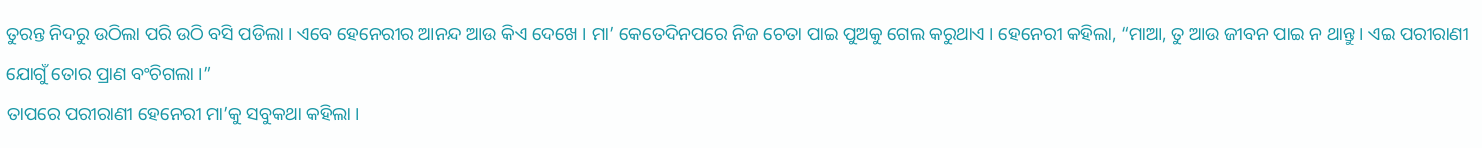ତୁରନ୍ତ ନିଦରୁ ଉଠିଲା ପରି ଉଠି ବସି ପଡିଲା । ଏବେ ହେନେରୀର ଆନନ୍ଦ ଆଉ କିଏ ଦେଖେ । ମା’ କେତେଦିନପରେ ନିଜ ଚେତା ପାଇ ପୁଅକୁ ଗେଲ କରୁଥାଏ । ହେନେରୀ କହିଲା, “ମାଆ, ତୁ ଆଉ ଜୀବନ ପାଇ ନ ଥାନ୍ତୁ । ଏଇ ପରୀରାଣୀ ଯୋଗୁଁ ତୋର ପ୍ରାଣ ବଂଚିଗଲା ।”
ତାପରେ ପରୀରାଣୀ ହେନେରୀ ମା’କୁ ସବୁକଥା କହିଲା ।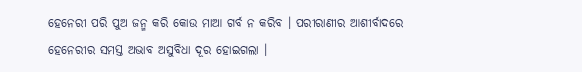ହେନେରୀ ପରି ପୁଅ ଜନ୍ମ କରି କୋଉ ମାଆ ଗର୍ବ ନ କରିବ । ପରୀରାଣୀର ଆଶୀର୍ବାଦରେ ହେନେରୀର ସମସ୍ତ ଅଭାବ ଅସୁବିଧା ଦୂର ହୋଇଗଲା ।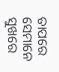ତାପରେ ସେମାନେ ସୁଖରେ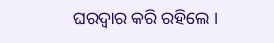ଘରଦ୍ୱାର କରି ରହିଲେ ।